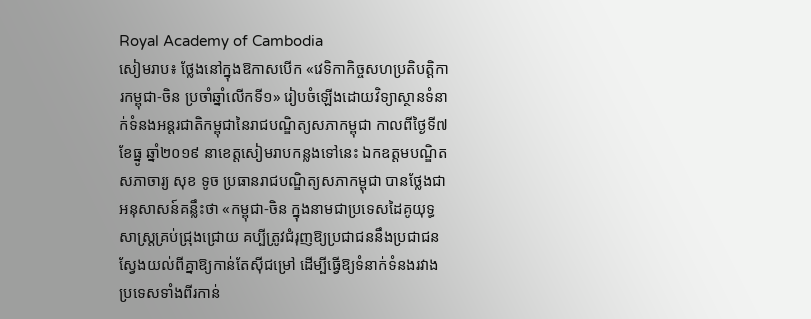Royal Academy of Cambodia
សៀមរាប៖ ថ្លែងនៅក្នុងឱកាសបើក «វេទិកាកិច្ចសហប្រតិបត្តិការកម្ពុជា-ចិន ប្រចាំឆ្នាំលើកទី១» រៀបចំឡើងដោយវិទ្យាស្ថានទំនាក់ទំនងអន្តរជាតិកម្ពុជានៃរាជបណ្ឌិត្យសភាកម្ពុជា កាលពីថ្ងៃទី៧ ខែធ្នូ ឆ្នាំ២០១៩ នាខេត្តសៀមរាបកន្លងទៅនេះ ឯកឧត្ដមបណ្ឌិតសភាចារ្យ សុខ ទូច ប្រធានរាជបណ្ឌិត្យសភាកម្ពុជា បានថ្លែងជាអនុសាសន៍គន្លឹះថា «កម្ពុជា-ចិន ក្នុងនាមជាប្រទេសដៃគូយុទ្ធសាស្ត្រគ្រប់ជ្រុងជ្រោយ គប្បីត្រូវជំរុញឱ្យប្រជាជននឹងប្រជាជនស្វែងយល់ពីគ្នាឱ្យកាន់តែស៊ីជម្រៅ ដើម្បីធ្វើឱ្យទំនាក់ទំនងរវាងប្រទេសទាំងពីរកាន់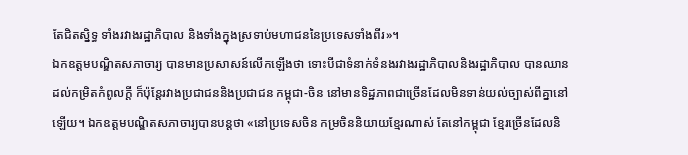តែជិតស្និទ្ធ ទាំងរវាងរដ្ឋាភិបាល និងទាំងក្នុងស្រទាប់មហាជននៃប្រទេសទាំងពីរ»។
ឯកឧត្ដមបណ្ឌិតសភាចារ្យ បានមានប្រសាសន៍លើកឡើងថា ទោះបីជាទំនាក់ទំនងរវាងរដ្ឋាភិបាលនិងរដ្ឋាភិបាល បានឈានដល់កម្រិតកំពូលក្ដី ក៏ប៉ុន្តែរវាងប្រជាជននិងប្រជាជន កម្ពុជា-ចិន នៅមានទិដ្ឋភាពជាច្រើនដែលមិនទាន់យល់ច្បាស់ពីគ្នានៅ ឡើយ។ ឯកឧត្ដមបណ្ឌិតសភាចារ្យបានបន្តថា «នៅប្រទេសចិន កម្រចិននិយាយខ្មែរណាស់ តែនៅកម្ពុជា ខ្មែរច្រើនដែលនិ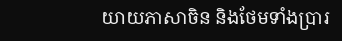យាយភាសាចិន និងថែមទាំងប្រារ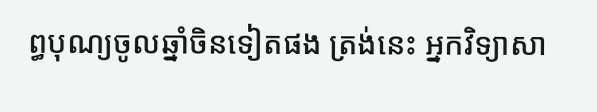ព្ធបុណ្យចូលឆ្នាំចិនទៀតផង ត្រង់នេះ អ្នកវិទ្យាសា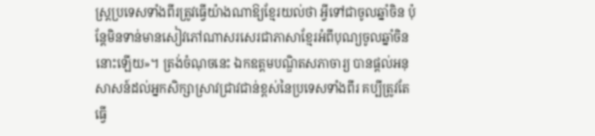ស្ត្រប្រទេសទាំងពីរត្រូវធ្វើយ៉ាងណាឱ្យខ្មែរយល់ថា អ្វីទៅជាចូលឆ្នាំចិន ប៉ុន្តែមិនទាន់មានសៀវភៅណាសរសេរជាភាសាខ្មែរអំពីបុណ្យចូលឆ្នាំចិននោះឡើយ»។ ត្រង់ចំណុចនេះ ឯកឧត្ដមបណ្ឌិតសភាចារ្យ បានផ្ដល់អនុសាសន៍ដល់អ្នកសិក្សាស្រាវជ្រាវជាន់ខ្ពស់នៃប្រទេសទាំងពីរ គប្បីត្រូវតែធ្វើ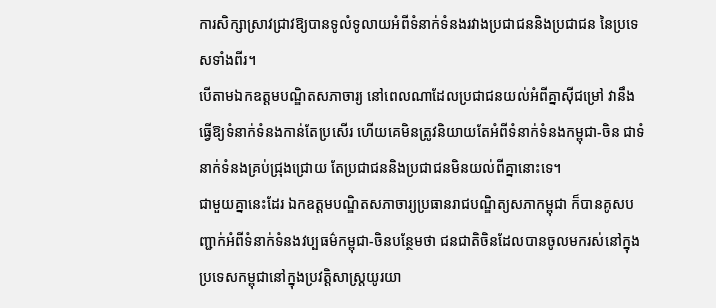ការសិក្សាស្រាវជ្រាវឱ្យបានទូលំទូលាយអំពីទំនាក់ទំនងរវាងប្រជាជននិងប្រជាជន នៃប្រទេសទាំងពីរ។
បើតាមឯកឧត្ដមបណ្ឌិតសភាចារ្យ នៅពេលណាដែលប្រជាជនយល់អំពីគ្នាស៊ីជម្រៅ វានឹងធ្វើឱ្យទំនាក់ទំនងកាន់តែប្រសើរ ហើយគេមិនត្រូវនិយាយតែអំពីទំនាក់ទំនងកម្ពុជា-ចិន ជាទំនាក់ទំនងគ្រប់ជ្រុងជ្រោយ តែប្រជាជននិងប្រជាជនមិនយល់ពីគ្នានោះទេ។
ជាមួយគ្នានេះដែរ ឯកឧត្ដមបណ្ឌិតសភាចារ្យប្រធានរាជបណ្ឌិត្យសភាកម្ពុជា ក៏បានគូសបញ្ជាក់អំពីទំនាក់ទំនងវប្បធម៌កម្ពុជា-ចិនបន្ថែមថា ជនជាតិចិនដែលបានចូលមករស់នៅក្នុងប្រទេសកម្ពុជានៅក្នុងប្រវត្តិសាស្ត្រយូរយា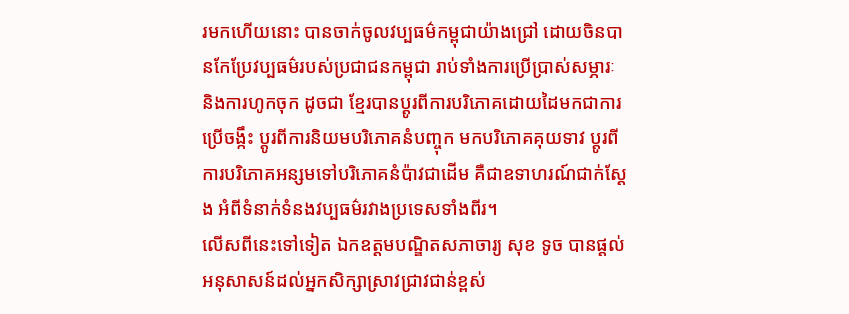រមកហើយនោះ បានចាក់ចូលវប្បធម៌កម្ពុជាយ៉ាងជ្រៅ ដោយចិនបានកែប្រែវប្បធម៌របស់ប្រជាជនកម្ពុជា រាប់ទាំងការប្រើប្រាស់សម្ភារៈ និងការហូកចុក ដូចជា ខ្មែរបានប្ដូរពីការបរិភោគដោយដៃមកជាការប្រើចង្កឹះ ប្ដូរពីការនិយមបរិភោគនំបញ្ចុក មកបរិភោគគុយទាវ ប្ដូរពីការបរិភោគអន្សមទៅបរិភោគនំប៉ាវជាដើម គឺជាឧទាហរណ៍ជាក់ស្ដែង អំពីទំនាក់ទំនងវប្បធម៌រវាងប្រទេសទាំងពីរ។
លើសពីនេះទៅទៀត ឯកឧត្ដមបណ្ឌិតសភាចារ្យ សុខ ទូច បានផ្ដល់អនុសាសន៍ដល់អ្នកសិក្សាស្រាវជ្រាវជាន់ខ្ពស់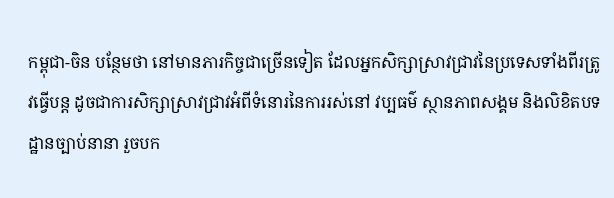កម្ពុជា-ចិន បន្ថែមថា នៅមានភារកិច្ចជាច្រើនទៀត ដែលអ្នកសិក្សាស្រាវជ្រាវនៃប្រទេសទាំងពីរត្រូវធ្វើបន្ត ដូចជាការសិក្សាស្រាវជ្រាវអំពីទំនោរនៃការរស់នៅ វប្បធម៌ ស្ថានភាពសង្គម និងលិខិតបទដ្ឋានច្បាប់នានា រួចបក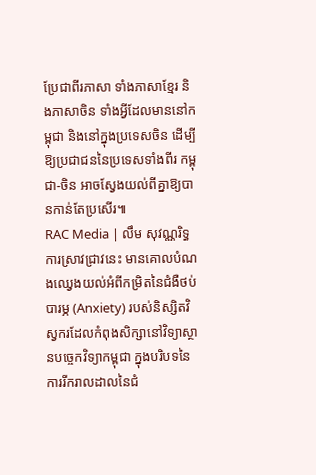ប្រែជាពីរភាសា ទាំងភាសាខ្មែរ និងភាសាចិន ទាំងអ្វីដែលមាននៅកម្ពុជា និងនៅក្នុងប្រទេសចិន ដើម្បីឱ្យប្រជាជននៃប្រទេសទាំងពីរ កម្ពុជា-ចិន អាចស្វែងយល់ពីគ្នាឱ្យបានកាន់តែប្រសើរ៕
RAC Media | លឹម សុវណ្ណរិទ្ធ
ការស្រាវជ្រាវនេះ មានគោលបំណងឈ្វេងយល់អំពីកម្រិតនៃជំងឺថប់បារម្ភ (Anxiety) របស់និស្សិតវិស្វករដែលកំពុងសិក្សានៅវិទ្យាស្ថានបច្ចេកវិទ្យាកម្ពុជា ក្នុងបរិបទនៃការរីករាលដាលនៃជំ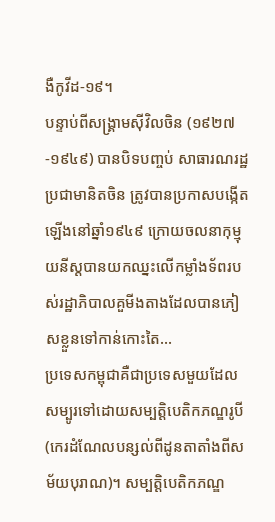ងឺកូវីដ-១៩។
បន្ទាប់ពីសង្គ្រាមស៊ីវិលចិន (១៩២៧-១៩៤៩) បានបិទបញ្ចប់ សាធារណរដ្ឋប្រជាមានិតចិន ត្រូវបានប្រកាសបង្កើតឡើងនៅឆ្នាំ១៩៤៩ ក្រោយចលនាកុម្មុយនីស្តបានយកឈ្នះលើកម្លាំងទ័ពរបស់រដ្ឋាភិបាលគួមីងតាងដែលបានភៀសខ្លួនទៅកាន់កោះតៃ...
ប្រទេសកម្ពុជាគឺជាប្រទេសមួយដែលសម្បូរទៅដោយសម្បត្តិបេតិកភណ្ឌរូបី (កេរដំណែលបន្សល់ពីដូនតាតាំងពីសម័យបុរាណ)។ សម្បត្តិបេតិកភណ្ឌ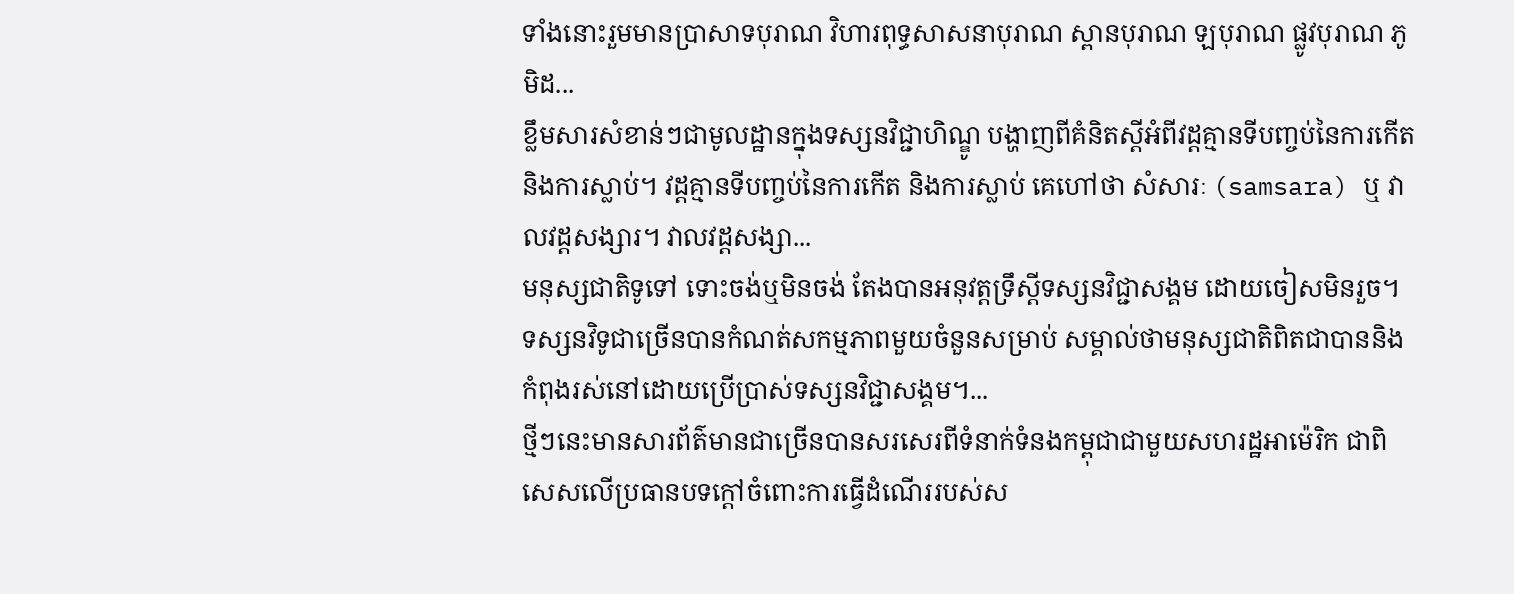ទាំងនោះរួមមានប្រាសាទបុរាណ វិហារពុទ្ធសាសនាបុរាណ ស្ពានបុរាណ ឡបុរាណ ផ្លូវបុរាណ ភូមិដ...
ខ្លឹមសារសំខាន់ៗជាមូលដ្ឋានក្នុងទស្សនវិជ្ជាហិណ្ឌូ បង្ហាញពីគំនិតស្តីអំពីវដ្តគ្មានទីបញ្ចប់នៃការកើតនិងការស្លាប់។ វដ្តគ្មានទីបញ្ចប់នៃការកើត និងការស្លាប់ គេហៅថា សំសារៈ (samsara) ឬ វាលវដ្តសង្សារ។ វាលវដ្តសង្សា...
មនុស្សជាតិទូទៅ ទោះចង់ឬមិនចង់ តែងបានអនុវត្តទ្រឹស្តីទស្សនវិជ្ជាសង្គម ដោយចៀសមិនរួច។ ទស្សនវិទូជាច្រើនបានកំណត់សកម្មភាពមួយចំនួនសម្រាប់ សម្គាល់ថាមនុស្សជាតិពិតជាបាននិងកំពុងរស់នៅដោយប្រើប្រាស់ទស្សនវិជ្ជាសង្គម។...
ថ្មីៗនេះមានសារព័ត៌មានជាច្រើនបានសរសេរពីទំនាក់ទំនងកម្ពុជាជាមួយសហរដ្ឋអាម៉េរិក ជាពិសេសលើប្រធានបទក្ដៅចំពោះការធ្វើដំណើររបស់ស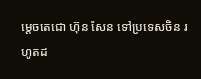ម្ដេចតេជោ ហ៊ុន សែន ទៅប្រទេសចិន រហូតដ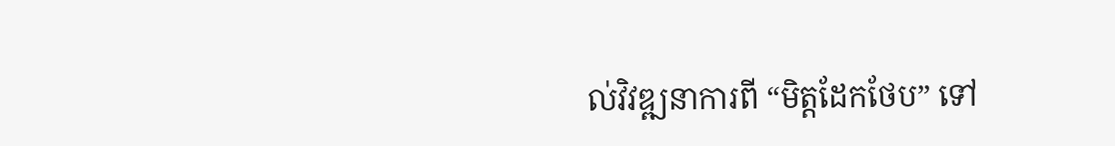ល់វិវឌ្ឍនាការពី “មិត្តដែកថែប” ទៅ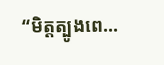“មិត្តត្បូងពេ...